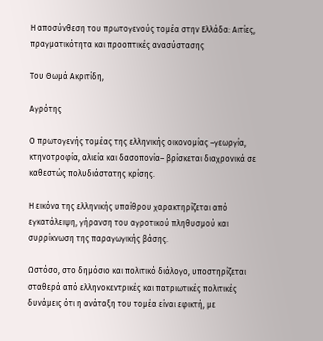Η αποσύνθεση του πρωτογενούς τομέα στην Ελλάδα: Αιτίες, πραγματικότητα και προοπτικές ανασύστασης

Του Θωμά Ακριτίδη,

Αγρότης

Ο πρωτογενής τομέας της ελληνικής οικονομίας –γεωργία, κτηνοτροφία, αλιεία και δασοπονία– βρίσκεται διαχρονικά σε καθεστώς πολυδιάστατης κρίσης.

Η εικόνα της ελληνικής υπαίθρου χαρακτηρίζεται από εγκατάλειψη, γήρανση του αγροτικού πληθυσμού και συρρίκνωση της παραγωγικής βάσης.

Ωστόσο, στο δημόσιο και πολιτικό διάλογο, υποστηρίζεται σταθερά από ελληνοκεντρικές και πατριωτικές πολιτικές δυνάμεις ότι η ανάταξη του τομέα είναι εφικτή, με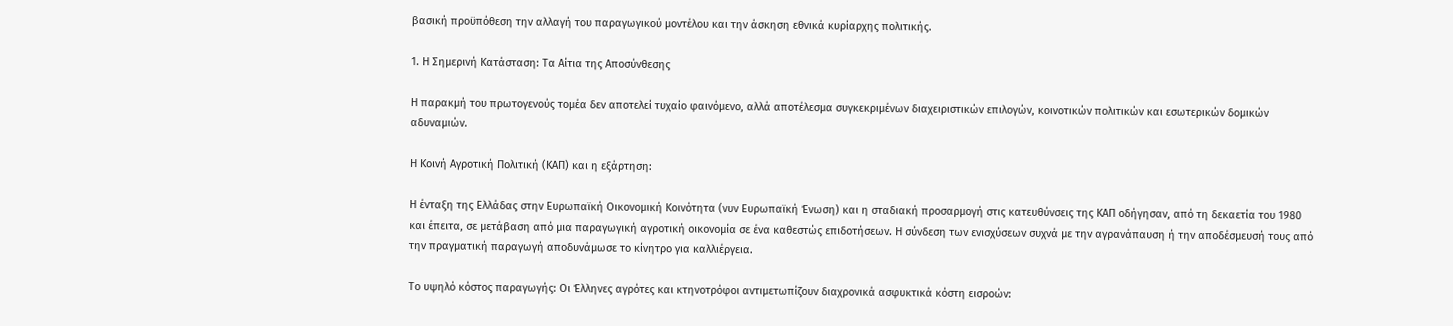βασική προϋπόθεση την αλλαγή του παραγωγικού μοντέλου και την άσκηση εθνικά κυρίαρχης πολιτικής.

1. Η Σημερινή Κατάσταση: Τα Αίτια της Αποσύνθεσης

Η παρακμή του πρωτογενούς τομέα δεν αποτελεί τυχαίο φαινόμενο, αλλά αποτέλεσμα συγκεκριμένων διαχειριστικών επιλογών, κοινοτικών πολιτικών και εσωτερικών δομικών αδυναμιών.

Η Κοινή Αγροτική Πολιτική (ΚΑΠ) και η εξάρτηση:

Η ένταξη της Ελλάδας στην Ευρωπαϊκή Οικονομική Κοινότητα (νυν Ευρωπαϊκή Ένωση) και η σταδιακή προσαρμογή στις κατευθύνσεις της ΚΑΠ οδήγησαν, από τη δεκαετία του 1980 και έπειτα, σε μετάβαση από μια παραγωγική αγροτική οικονομία σε ένα καθεστώς επιδοτήσεων. Η σύνδεση των ενισχύσεων συχνά με την αγρανάπαυση ή την αποδέσμευσή τους από την πραγματική παραγωγή αποδυνάμωσε το κίνητρο για καλλιέργεια.

Το υψηλό κόστος παραγωγής: Οι Έλληνες αγρότες και κτηνοτρόφοι αντιμετωπίζουν διαχρονικά ασφυκτικά κόστη εισροών: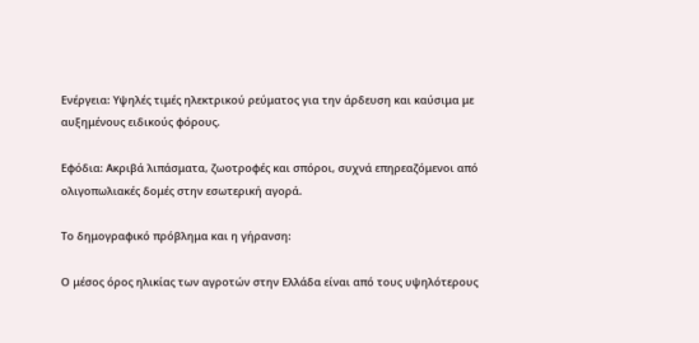Ενέργεια: Υψηλές τιμές ηλεκτρικού ρεύματος για την άρδευση και καύσιμα με αυξημένους ειδικούς φόρους.

Εφόδια: Ακριβά λιπάσματα, ζωοτροφές και σπόροι, συχνά επηρεαζόμενοι από ολιγοπωλιακές δομές στην εσωτερική αγορά.

Το δημογραφικό πρόβλημα και η γήρανση:

Ο μέσος όρος ηλικίας των αγροτών στην Ελλάδα είναι από τους υψηλότερους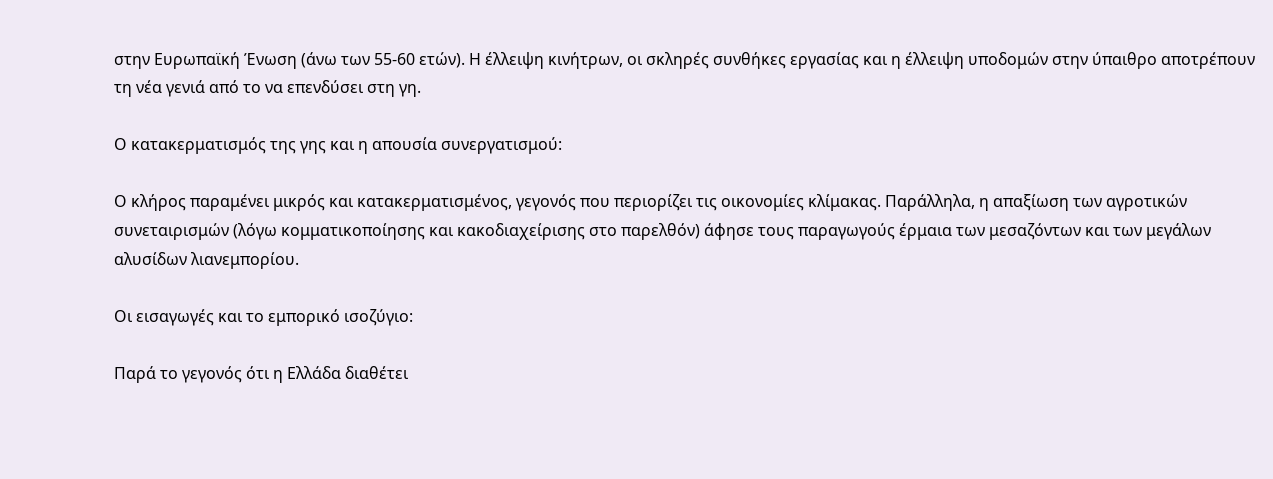στην Ευρωπαϊκή Ένωση (άνω των 55-60 ετών). Η έλλειψη κινήτρων, οι σκληρές συνθήκες εργασίας και η έλλειψη υποδομών στην ύπαιθρο αποτρέπουν τη νέα γενιά από το να επενδύσει στη γη.

Ο κατακερματισμός της γης και η απουσία συνεργατισμού:

Ο κλήρος παραμένει μικρός και κατακερματισμένος, γεγονός που περιορίζει τις οικονομίες κλίμακας. Παράλληλα, η απαξίωση των αγροτικών συνεταιρισμών (λόγω κομματικοποίησης και κακοδιαχείρισης στο παρελθόν) άφησε τους παραγωγούς έρμαια των μεσαζόντων και των μεγάλων αλυσίδων λιανεμπορίου.

Οι εισαγωγές και το εμπορικό ισοζύγιο:

Παρά το γεγονός ότι η Ελλάδα διαθέτει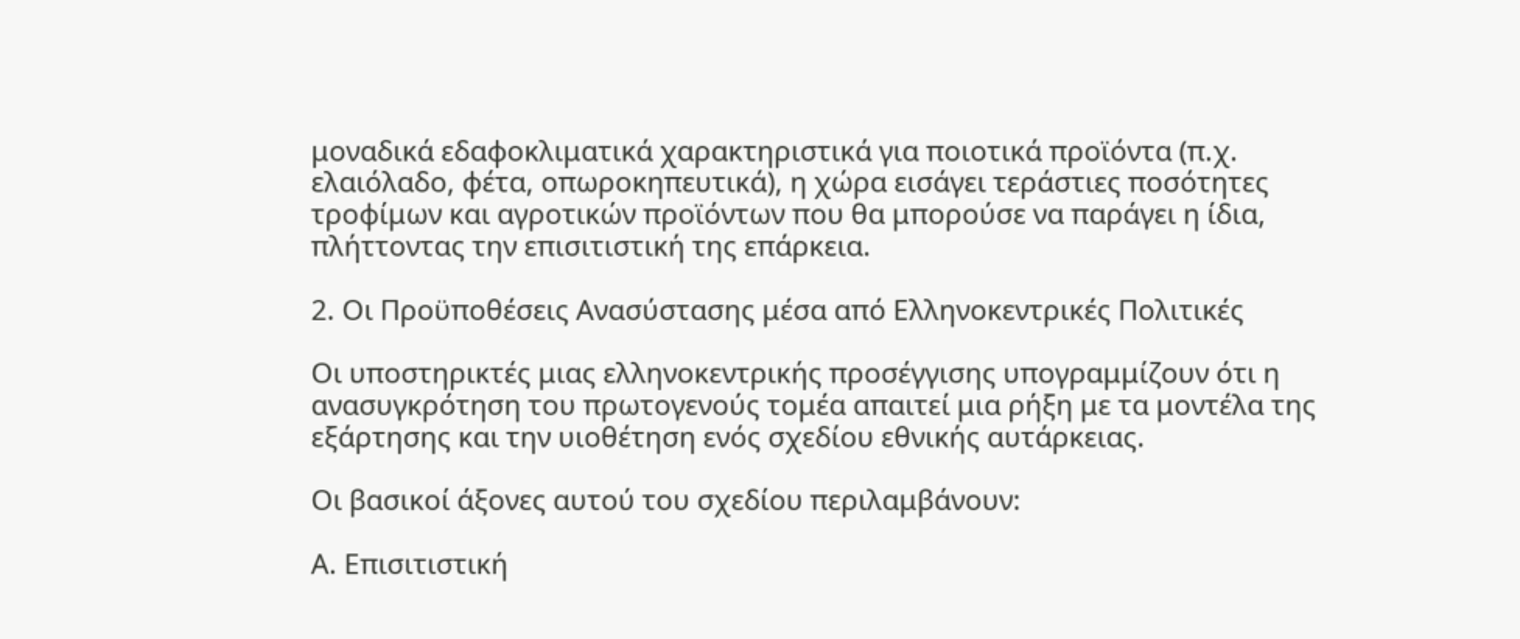μοναδικά εδαφοκλιματικά χαρακτηριστικά για ποιοτικά προϊόντα (π.χ. ελαιόλαδο, φέτα, οπωροκηπευτικά), η χώρα εισάγει τεράστιες ποσότητες τροφίμων και αγροτικών προϊόντων που θα μπορούσε να παράγει η ίδια, πλήττοντας την επισιτιστική της επάρκεια.

2. Οι Προϋποθέσεις Ανασύστασης μέσα από Ελληνοκεντρικές Πολιτικές

Οι υποστηρικτές μιας ελληνοκεντρικής προσέγγισης υπογραμμίζουν ότι η ανασυγκρότηση του πρωτογενούς τομέα απαιτεί μια ρήξη με τα μοντέλα της εξάρτησης και την υιοθέτηση ενός σχεδίου εθνικής αυτάρκειας.

Οι βασικοί άξονες αυτού του σχεδίου περιλαμβάνουν:

Α. Επισιτιστική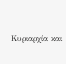Κυριαρχία και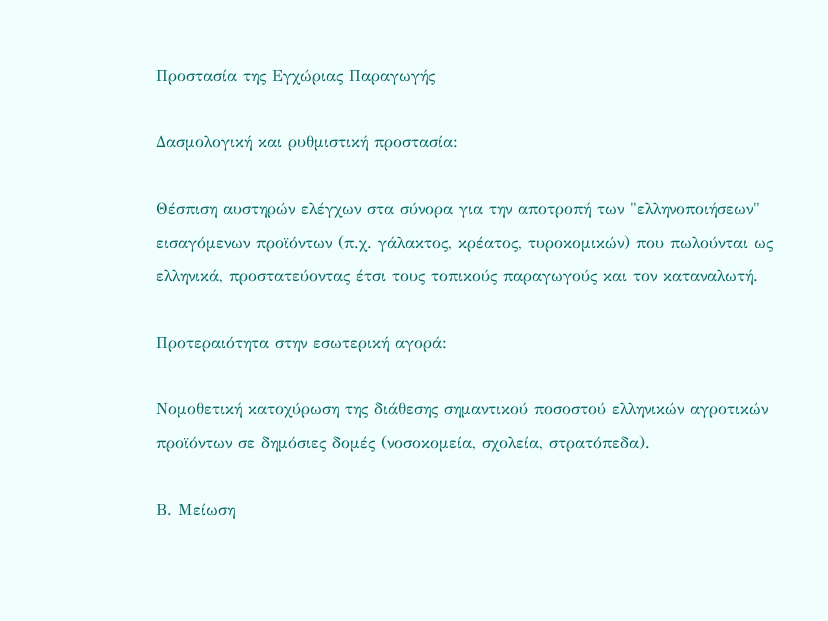Προστασία της Εγχώριας Παραγωγής

Δασμολογική και ρυθμιστική προστασία:

Θέσπιση αυστηρών ελέγχων στα σύνορα για την αποτροπή των "ελληνοποιήσεων" εισαγόμενων προϊόντων (π.χ. γάλακτος, κρέατος, τυροκομικών) που πωλούνται ως ελληνικά, προστατεύοντας έτσι τους τοπικούς παραγωγούς και τον καταναλωτή.

Προτεραιότητα στην εσωτερική αγορά:

Νομοθετική κατοχύρωση της διάθεσης σημαντικού ποσοστού ελληνικών αγροτικών προϊόντων σε δημόσιες δομές (νοσοκομεία, σχολεία, στρατόπεδα).

Β. Μείωση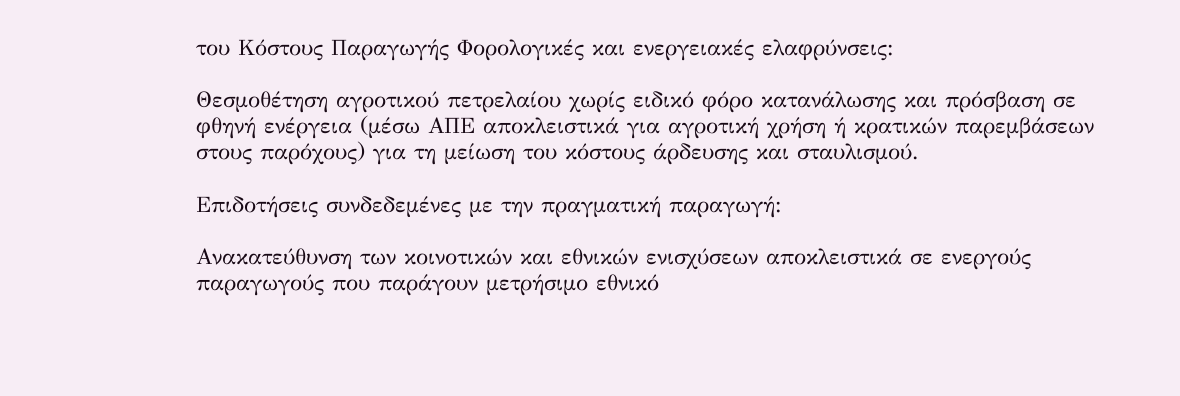του Κόστους Παραγωγής Φορολογικές και ενεργειακές ελαφρύνσεις:

Θεσμοθέτηση αγροτικού πετρελαίου χωρίς ειδικό φόρο κατανάλωσης και πρόσβαση σε φθηνή ενέργεια (μέσω ΑΠΕ αποκλειστικά για αγροτική χρήση ή κρατικών παρεμβάσεων στους παρόχους) για τη μείωση του κόστους άρδευσης και σταυλισμού.

Επιδοτήσεις συνδεδεμένες με την πραγματική παραγωγή:

Ανακατεύθυνση των κοινοτικών και εθνικών ενισχύσεων αποκλειστικά σε ενεργούς παραγωγούς που παράγουν μετρήσιμο εθνικό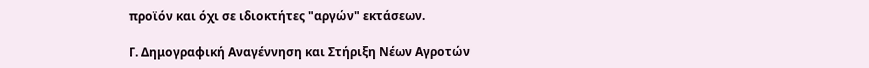προϊόν και όχι σε ιδιοκτήτες "αργών" εκτάσεων.

Γ. Δημογραφική Αναγέννηση και Στήριξη Νέων Αγροτών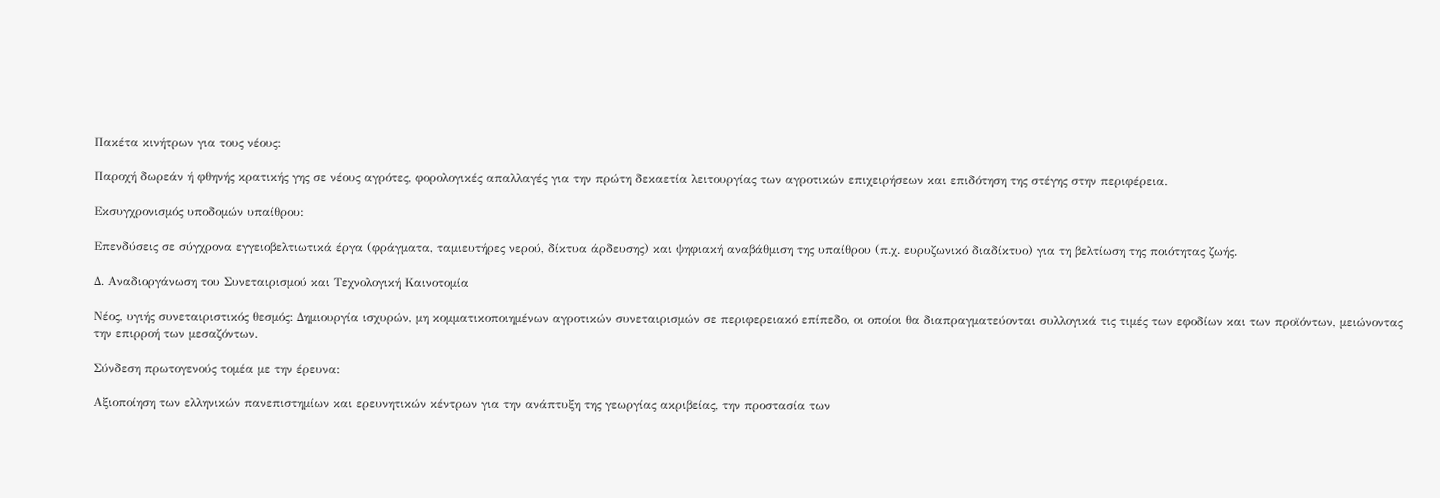Πακέτα κινήτρων για τους νέους:

Παροχή δωρεάν ή φθηνής κρατικής γης σε νέους αγρότες, φορολογικές απαλλαγές για την πρώτη δεκαετία λειτουργίας των αγροτικών επιχειρήσεων και επιδότηση της στέγης στην περιφέρεια.

Εκσυγχρονισμός υποδομών υπαίθρου:

Επενδύσεις σε σύγχρονα εγγειοβελτιωτικά έργα (φράγματα, ταμιευτήρες νερού, δίκτυα άρδευσης) και ψηφιακή αναβάθμιση της υπαίθρου (π.χ. ευρυζωνικό διαδίκτυο) για τη βελτίωση της ποιότητας ζωής.

Δ. Αναδιοργάνωση του Συνεταιρισμού και Τεχνολογική Καινοτομία

Νέος, υγιής συνεταιριστικός θεσμός: Δημιουργία ισχυρών, μη κομματικοποιημένων αγροτικών συνεταιρισμών σε περιφερειακό επίπεδο, οι οποίοι θα διαπραγματεύονται συλλογικά τις τιμές των εφοδίων και των προϊόντων, μειώνοντας την επιρροή των μεσαζόντων.

Σύνδεση πρωτογενούς τομέα με την έρευνα:

Αξιοποίηση των ελληνικών πανεπιστημίων και ερευνητικών κέντρων για την ανάπτυξη της γεωργίας ακριβείας, την προστασία των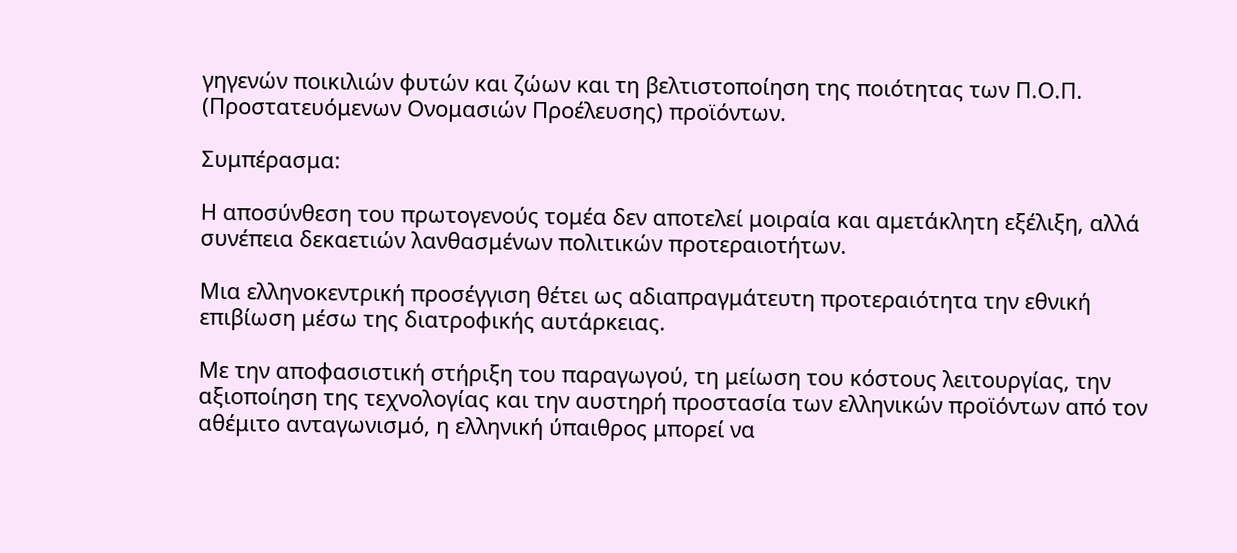γηγενών ποικιλιών φυτών και ζώων και τη βελτιστοποίηση της ποιότητας των Π.Ο.Π. (Προστατευόμενων Ονομασιών Προέλευσης) προϊόντων.

Συμπέρασμα:

Η αποσύνθεση του πρωτογενούς τομέα δεν αποτελεί μοιραία και αμετάκλητη εξέλιξη, αλλά συνέπεια δεκαετιών λανθασμένων πολιτικών προτεραιοτήτων.

Μια ελληνοκεντρική προσέγγιση θέτει ως αδιαπραγμάτευτη προτεραιότητα την εθνική επιβίωση μέσω της διατροφικής αυτάρκειας.

Με την αποφασιστική στήριξη του παραγωγού, τη μείωση του κόστους λειτουργίας, την αξιοποίηση της τεχνολογίας και την αυστηρή προστασία των ελληνικών προϊόντων από τον αθέμιτο ανταγωνισμό, η ελληνική ύπαιθρος μπορεί να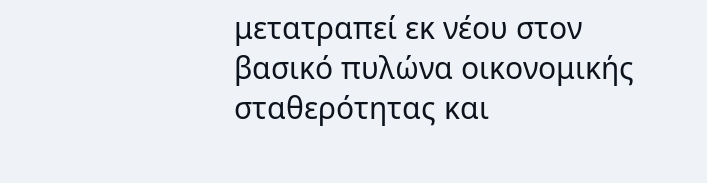μετατραπεί εκ νέου στον βασικό πυλώνα οικονομικής σταθερότητας και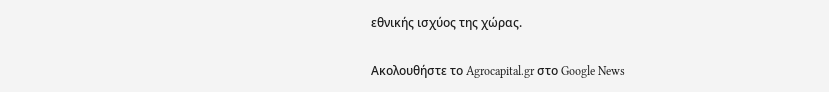εθνικής ισχύος της χώρας.

Ακολουθήστε το Agrocapital.gr στο Google News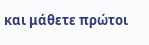και μάθετε πρώτοι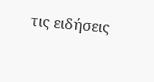τις ειδήσεις